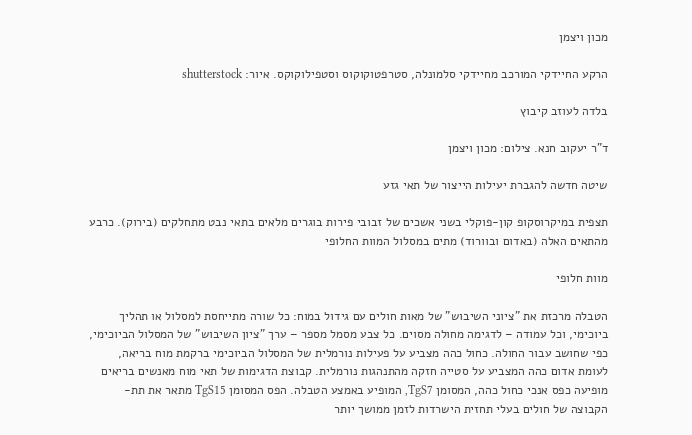מכון ויצמן

הרקע החיידקי המורכב מחיידקי סלמונלה, סטרפטוקוקוס וסטפילוקוקס. איור: shutterstock

בלדה לעוזב קיבוץ

ד"ר יעקוב חנא. צילום: מכון ויצמן

שיטה חדשה להגברת יעילות הייצור של תאי גזע

תצפית במיקרוסקופ קון-פוקלי בשני אשכים של זבובי פירות בוגרים מלאים בתאי נבט מתחלקים (בירוק). כרבע מהתאים האלה (באדום ובוורוד) מתים במסלול המוות החלופי

מוות חלופי

הטבלה מרכזת את "ציוני השיבוש" של מאות חולים עם גידול במוח: כל שורה מתייחסת למסלול או תהליך ביוכימי, וכל עמודה – לדגימה מחולה מסוים. כל צבע מסמל מספר – ערך "ציון השיבוש" של המסלול הביוכימי, כפי שחושב עבור החולה. כחול כהה מצביע על פעילות נורמלית של המסלול הביוכימי ברקמת מוח בריאה, לעומת אדום כהה המצביע על סטייה חזקה מהתנהגות נורמלית. קבוצת הדגימות של תאי מוח מאנשים בריאים מופיעה כפס אנכי כחול כהה, המסומן TgS7, המופיע באמצע הטבלה. הפס המסומן TgS15 מתאר את תת-הקבוצה של חולים בעלי תחזית הישרדות לזמן ממושך יותר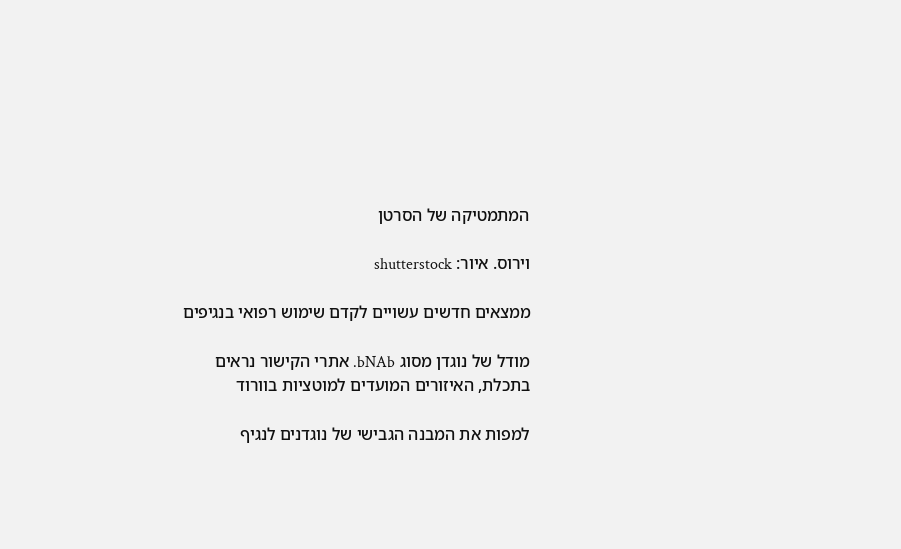המתמטיקה של הסרטן

וירוס. איור: shutterstock

ממצאים חדשים עשויים לקדם שימוש רפואי בנגיפים

מודל של נוגדן מסוג bNAb. אתרי הקישור נראים בתכלת, האיזורים המועדים למוטציות בוורוד

למפות את המבנה הגבישי של נוגדנים לנגיף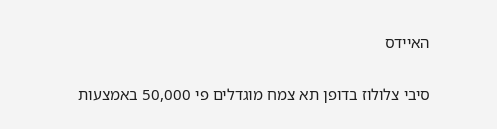האיידס

סיבי צלולוז בדופן תא צמח מוגדלים פי 50,000 באמצעות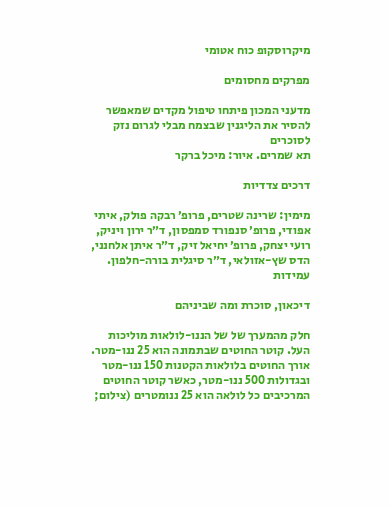מיקרוסקופ כוח אטומי

מפרקים מחסומים

מדעני המכון פיתחו טיפול מקדים שמאפשר להסיר את הליגנין שבצמח מבלי לגרום נזק לסוכרים
תא שמרים. איור: מיכל ברקר

דרכים צדדיות

מימין: שרינה שטרים, פרופ׳ רבקה פולק, איתי אפודי, פרופ׳ סנפורד סמפסון, ד״ר ירון ויניק, רועי יצחק, פרופ׳ יחיאל זיק, ד״ר איתן אלחנני, הדס שץ-אזולאי, ד״ר סיגלית בורה-חלפון. עמידות

דיכאון, סוכרת ומה שביניהם

חלק מהמערך של של הננו-לולאות מוליכות העל. קוטר החוטים שבתמונה הוא 25 ננו-מטר. אורך החוטים בלולאות הקטנות 150 ננו-מטר ובגדולות 500 ננו-מטר, כאשר קוטר החוטים המרכיבים כל לולאה הוא 25 ננומטרים (צילום;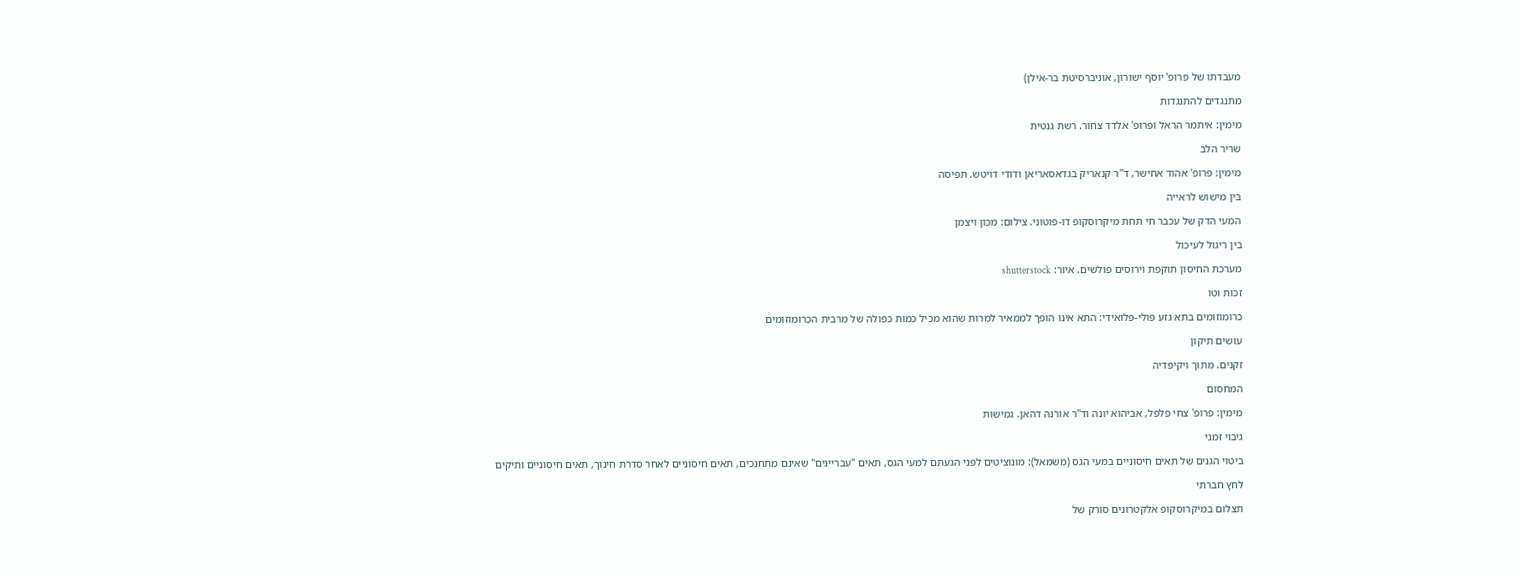מעבדתו של פרופ' יוסף ישורון, אוניברסיטת בר-אילן)

מתנגדים להתנגדות

מימין: איתמר הראל ופרופ' אלדד צחור. רשת גנטית

שריר הלב

מימין: פרופ' אהוד אחישר, ד"ר קנאריק בגדאסאריאן ודודי דויטש. תפיסה

בין מישוש לראייה

המעי הדק של עכבר חי תחת מיקרוסקופ דו-פוטוני. צילום: מכון ויצמן

בין ריגול לעיכול

מערכת החיסון תוקפת וירוסים פולשים. איור: shutterstock

זכות וטו

כרומוזומים בתא גזע פולי-פלואידי: התא אינו הופך לממאיר למרות שהוא מכיל כמות כפולה של מרבית הכרומוזומים

עושים תיקון

זקנים. מתוך ויקיפדיה

המחסום

מימין: פרופ' צחי פלפל, אביהוא יונה וד"ר אורנה דהאן. גמישות

גיבוי זמני

ביטוי הגנים של תאים חיסוניים במעי הגס (משמאל): מונוציטים לפני הגעתם למעי הגס, תאים "עבריינים" שאינם מתחנכים, תאים חיסוניים לאחר סדרת חינוך, תאים חיסוניים ותיקים

לחץ חברתי

תצלום במיקרוסקופ אלקטרונים סורק של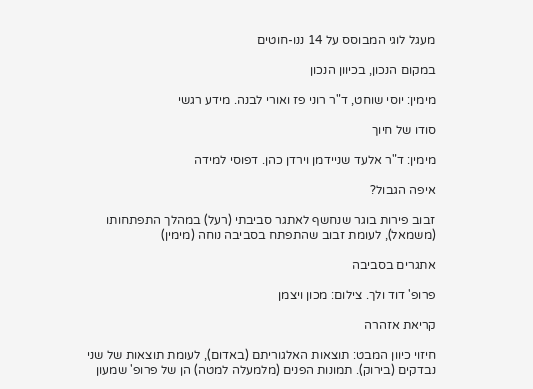מעגל לוגי המבוסס על 14 ננו-חוטים

במקום הנכון, בכיוון הנכון

מימין: יוסי שוחט, ד"ר רוני פז ואורי לבנה. מידע רגשי

סודו של חיוך

מימין: ד"ר אלעד שניידמן וירדן כהן. דפוסי למידה

איפה הגבול?

זבוב פירות בוגר שנחשף לאתגר סביבתי (רעל) במהלך התפתחותו (משמאל), לעומת זבוב שהתפתח בסביבה נוחה (מימין)

אתגרים בסביבה

פרופ' דוד ולך. צילום: מכון ויצמן

קריאת אזהרה

חיזוי כיוון המבט: תוצאות האלגוריתם (באדום), לעומת תוצאות של שני נבדקים (בירוק). תמונות הפנים (מלמעלה למטה) הן של פרופ' שמעון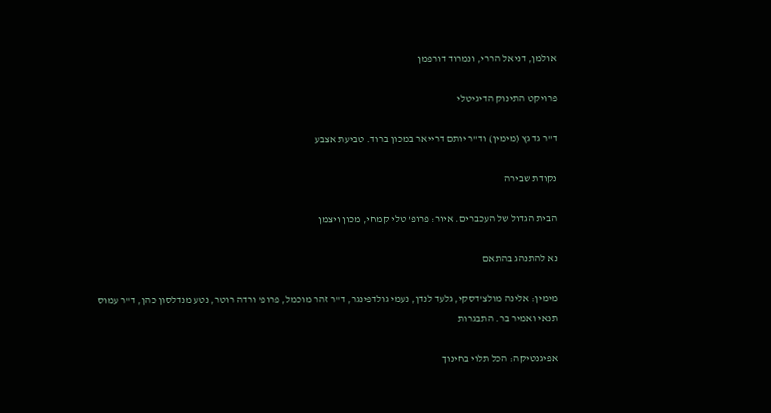אולמן, דניאל הררי, ונמרוד דורפמן

פרויקט התינוק הדיגיטלי

ד"ר גד גץ (מימין) וד"ר יותם דרייאר במכון ברוד. טביעת אצבע

נקודת שבירה

הבית הגדול של העכברים. איור: פרופ' טלי קמחי, מכון ויצמן

נא להתנהג בהתאם

מימין: אלינה מולצ'דסקי, גלעד לנדן, נעמי גולדפינגר, ד"ר זהר מוכמל, פרופ' ורדה רוטר, נטע מנדלסון כהן, ד"ר עמוס תנאי ואמיר בר. התבגרות

אפיגנטיקה: הכל תלוי בחינוך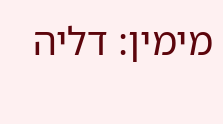מימין: דליה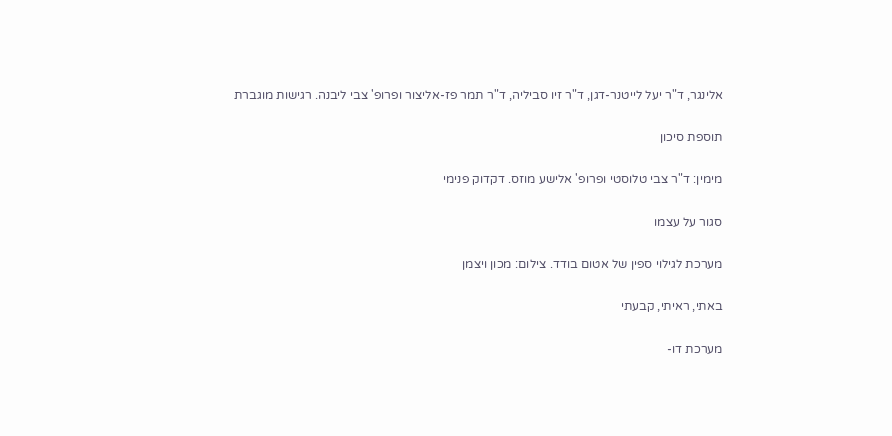אלינגר, ד"ר יעל לייטנר-דגן, ד"ר זיו סביליה, ד"ר תמר פז-אליצור ופרופ' צבי ליבנה. רגישות מוגברת

תוספת סיכון

מימין: ד"ר צבי טלוסטי ופרופ' אלישע מוזס. דקדוק פנימי

סגור על עצמו

מערכת לגילוי ספין של אטום בודד. צילום: מכון ויצמן

באתי, ראיתי, קבעתי

מערכת דו-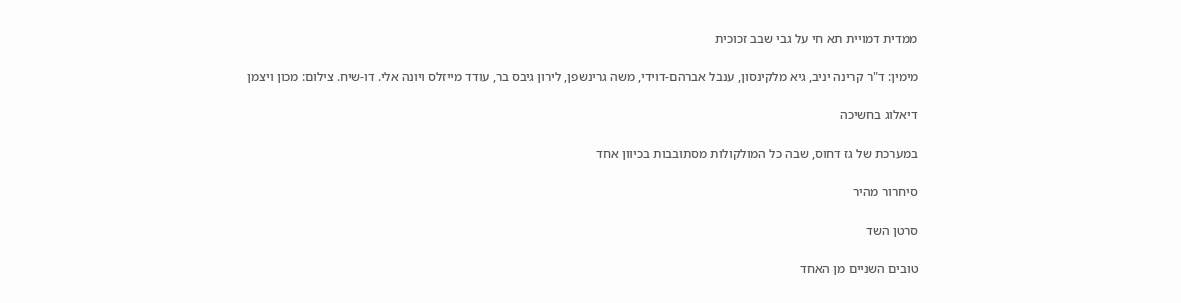ממדית דמויית תא חי על גבי שבב זכוכית

מימין: ד"ר קרינה יניב, גיא מלקינסון, ענבל אברהם-דוידי, משה גרינשפן, לירון גיבס בר, עודד מייזלס ויונה אלי. דו-שיח. צילום: מכון ויצמן

דיאלוג בחשיכה

במערכת של גז דחוס, שבה כל המולקולות מסתובבות בכיוון אחד

סיחרור מהיר

סרטן השד

טובים השניים מן האחד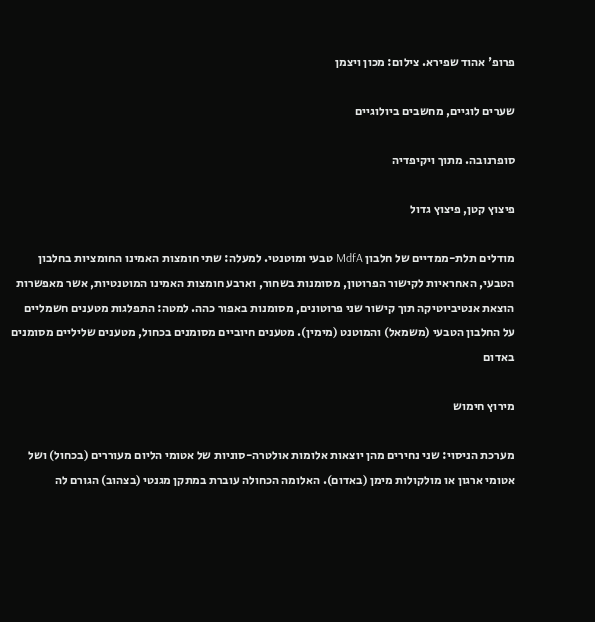פרופ' אהוד שפירא. צילום: מכון ויצמן

שערים לוגיים, מחשבים ביולוגיים

סופרנובה. מתוך ויקיפדיה

פיצוץ קטן, פיצוץ גדול

מודלים תלת-ממדיים של חלבון MdfA טבעי ומוטנטי. למעלה: שתי חומצות האמינו החומציות בחלבון הטבעי, האחראיות לקישור הפרוטון, מסומנות בשחור, וארבע חומצות האמינו המוטנטיות, אשר מאפשרות הוצאת אנטיביוטיקה תוך קישור שני פרוטונים, מסומנות באפור כהה. למטה: התפלגות מטענים חשמליים על החלבון הטבעי (משמאל) והמוטנט (מימין). מטענים חיוביים מסומנים בכחול, מטענים שליליים מסומנים באדום

מירוץ חימוש

מערכת הניסוי: שני נחירים מהן יוצאות אלומות אולטרה-סוניות של אטומי הליום מעוררים (בכחול) ושל אטומי ארגון או מולקולות מימן (באדום). האלומה הכחולה עוברת במתקן מגנטי (בצהוב) הגורם לה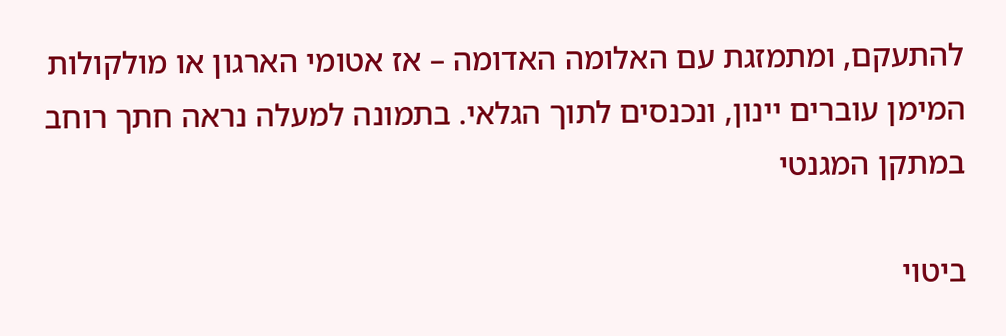להתעקם, ומתמזגת עם האלומה האדומה – אז אטומי הארגון או מולקולות המימן עוברים יינון, ונכנסים לתוך הגלאי. בתמונה למעלה נראה חתך רוחב במתקן המגנטי

ביטוי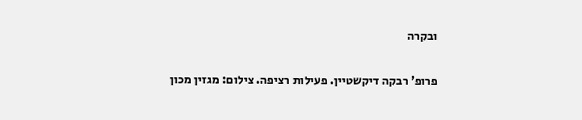ובקרה

פרופ' רבקה דיקשטיין. פעילות רציפה. צילום: מגזין מכון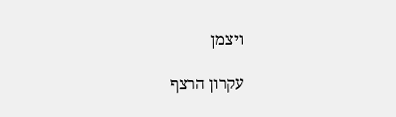ויצמן

עקרון הרצף